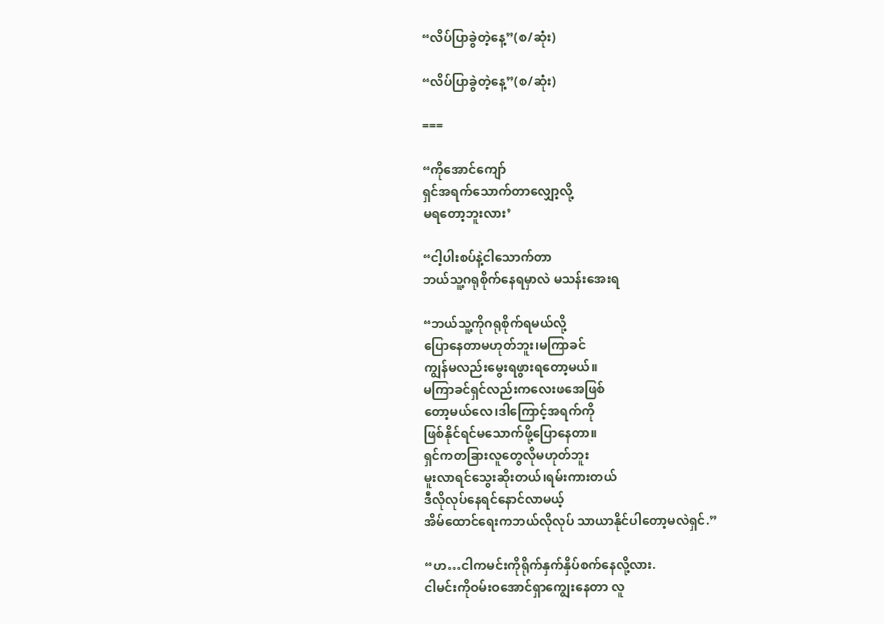“လိပ်ပြာခွဲတဲ့နေ့”(စ/ဆုံး)

“လိပ်ပြာခွဲတဲ့နေ့”(စ/ဆုံး)

===

“ကိုအောင်ကျော်
ရှင်အရက်သောက်တာလျှော့လို့
မရတော့ဘူးလား’

“ငါ့ပါးစပ်နဲ့ငါသောက်တာ
ဘယ်သူ့ဂရုစိုက်နေရမှာလဲ မသန်းအေးရ

“ဘယ်သူ့ကိုဂရုစိုက်ရမယ်လို့
ပြောနေတာမဟုတ်ဘူး၊မကြာခင်
ကျွန်မလည်းမွေးရဖွားရတော့မယ်။
မကြာခင်ရှင်လည်းကလေးဖအေဖြစ်
တော့မယ်လေ၊ဒါကြောင့်အရက်ကို
ဖြစ်နိုင်ရင်မသောက်ဖို့ပြောနေတာ။
ရှင်ကတခြားလူတွေလိုမဟုတ်ဘူး
မူးလာရင်သွေးဆိုးတယ်၊ရမ်းကားတယ်
ဒီလိုလုပ်နေရင်နောင်လာမယ့်
အိမ်ထောင်ရေးကဘယ်လိုလုပ် သာယာနိုင်ပါတော့မလဲရှင်.”

“ဟ…ငါကမင်းကိုရိုက်နှက်နှိပ်စက်နေလို့လား.
ငါမင်းကိုဝမ်းဝအောင်ရှာကျွေးနေတာ လူ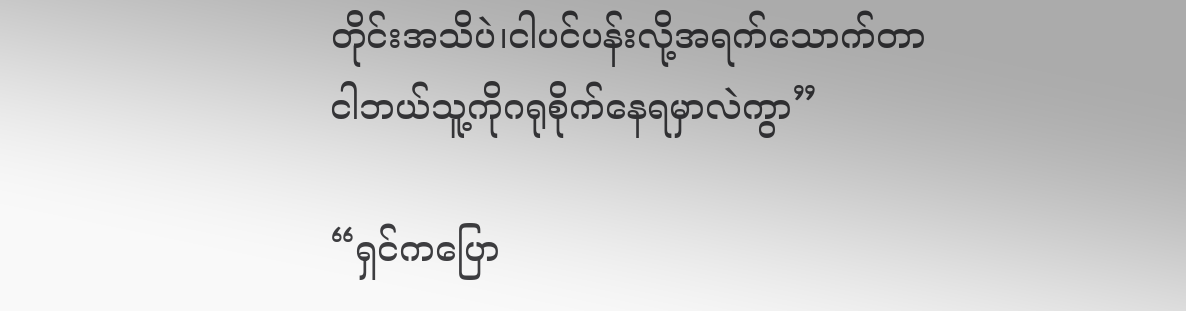တိုင်းအသိပဲ၊ငါပင်ပန်းလို့အရက်သောက်တာ
ငါဘယ်သူ့ကိုဂရုစိုက်နေရမှာလဲကွာ”

“ရှင်ကပြော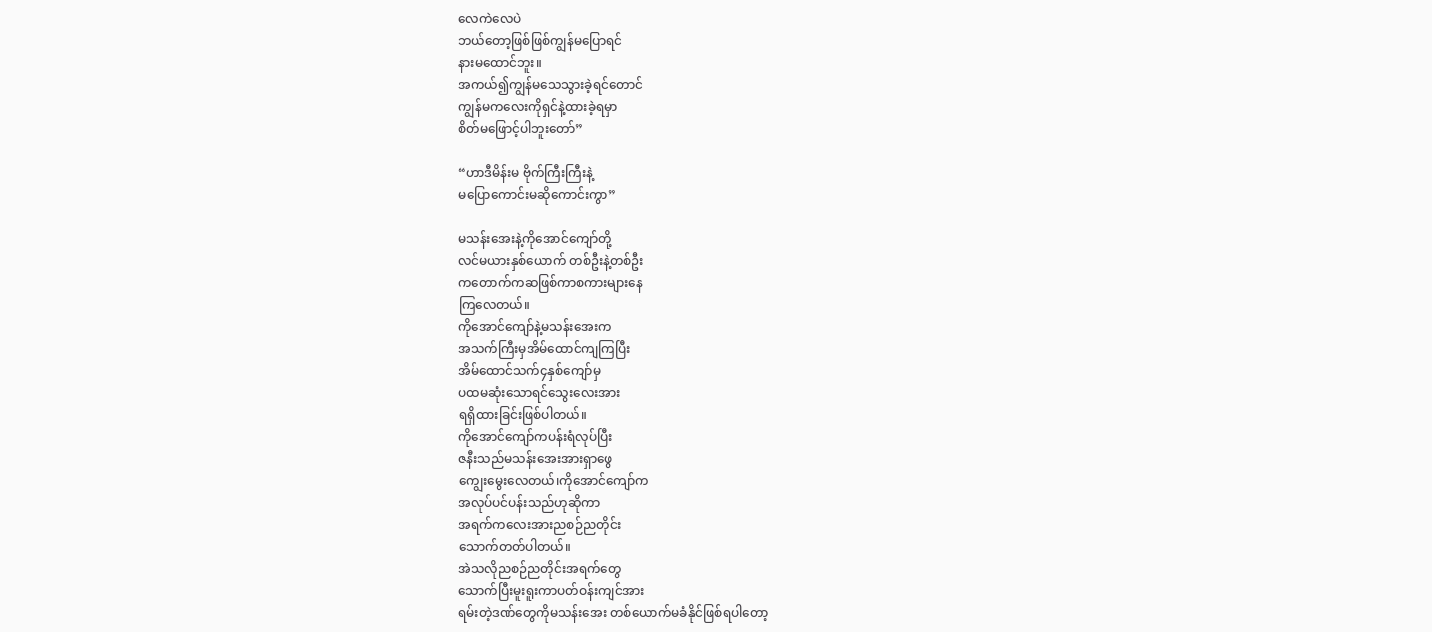လေကဲလေပဲ
ဘယ်တော့ဖြစ်ဖြစ်ကျွန်မပြောရင်
နားမထောင်ဘူး။
အကယ်၍ကျွန်မသေသွားခဲ့ရင်တောင်
ကျွန်မကလေးကိုရှင်နဲ့ထားခဲ့ရမှာ
စိတ်မဖြောင့်ပါဘူးတော်”

“ဟာဒီမိန်းမ ဗိုက်ကြီးကြီးနဲ့
မပြောကောင်းမဆိုကောင်းကွာ”

မသန်းအေးနဲ့ကိုအောင်ကျော်တို့
လင်မယားနှစ်ယောက် တစ်ဦးနဲ့တစ်ဦး
ကတောက်ကဆဖြစ်ကာစကားများနေ
ကြလေတယ်။
ကိုအောင်ကျော်နဲ့မသန်းအေးက
အသက်ကြီးမှအိမ်ထောင်ကျကြပြီး
အိမ်ထောင်သက်၄နှစ်ကျော်မှ
ပထမဆုံးသောရင်သွေးလေးအား
ရရှိထားခြင်းဖြစ်ပါတယ်။
ကိုအောင်ကျော်ကပန်းရံလုပ်ပြီး
ဇနီးသည်မသန်းအေးအားရှာဖွေ
ကျွေးမွေးလေတယ်၊ကိုအောင်ကျော်က
အလုပ်ပင်ပန်းသည်ဟုဆိုကာ
အရက်ကလေးအားညစဉ်ညတိုင်း
သောက်တတ်ပါတယ်။
အဲသလိုညစဉ်ညတိုင်းအရက်တွေ
သောက်ပြီးမူးရူးကာပတ်ဝန်းကျင်အား
ရမ်းတဲ့ဒဏ်တွေကိုမသန်းအေး တစ်ယောက်မခံနိုင်ဖြစ်ရပါတော့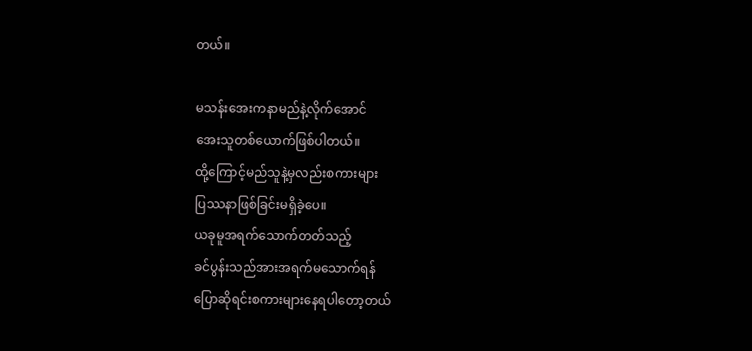တယ်။

မသန်းအေးကနာမည်နဲ့လိုက်အောင်
အေးသူတစ်ယောက်ဖြစ်ပါတယ်။
ထို့ကြောင့်မည်သူနဲ့မှလည်းစကားများ
ပြဿနာဖြစ်ခြင်းမရှိခဲ့ပေ။
ယခုမူအရက်သောက်တတ်သည့်
ခင်ပွန်းသည်အားအရက်မသောက်ရန်
ပြောဆိုရင်းစကားများနေရပါတော့တယ်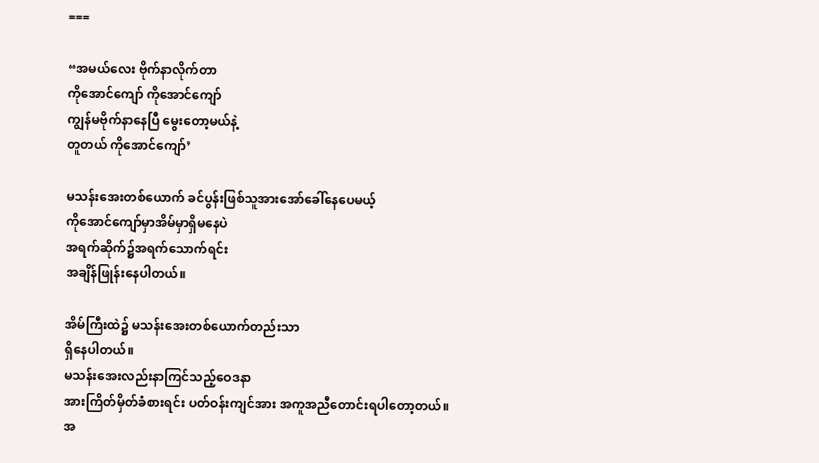===

“အမယ်လေး ဗိုက်နာလိုက်တာ
ကိုအောင်ကျော် ကိုအောင်ကျော်
ကျွန်မဗိုက်နာနေပြီ မွေးတော့မယ်နဲ့
တူတယ် ကိုအောင်ကျော်’

မသန်းအေးတစ်ယောက် ခင်ပွန်းဖြစ်သူအားအော်ခေါ်နေပေမယ့်
ကိုအောင်ကျော်မှာအိမ်မှာရှိမနေပဲ
အရက်ဆိုက်၌အရက်သောက်ရင်း
အချိန်ဖြုန်းနေပါတယ်။

အိမ်ကြီးထဲ၌ မသန်းအေးတစ်ယောက်တည်းသာ
ရှိနေပါတယ်။
မသန်းအေးလည်းနာကြင်သည့်ဝေဒနာ
အားကြိတ်မှိတ်ခံစားရင်း ပတ်ဝန်းကျင်အား အကူအညီတောင်းရပါတော့တယ်။
အ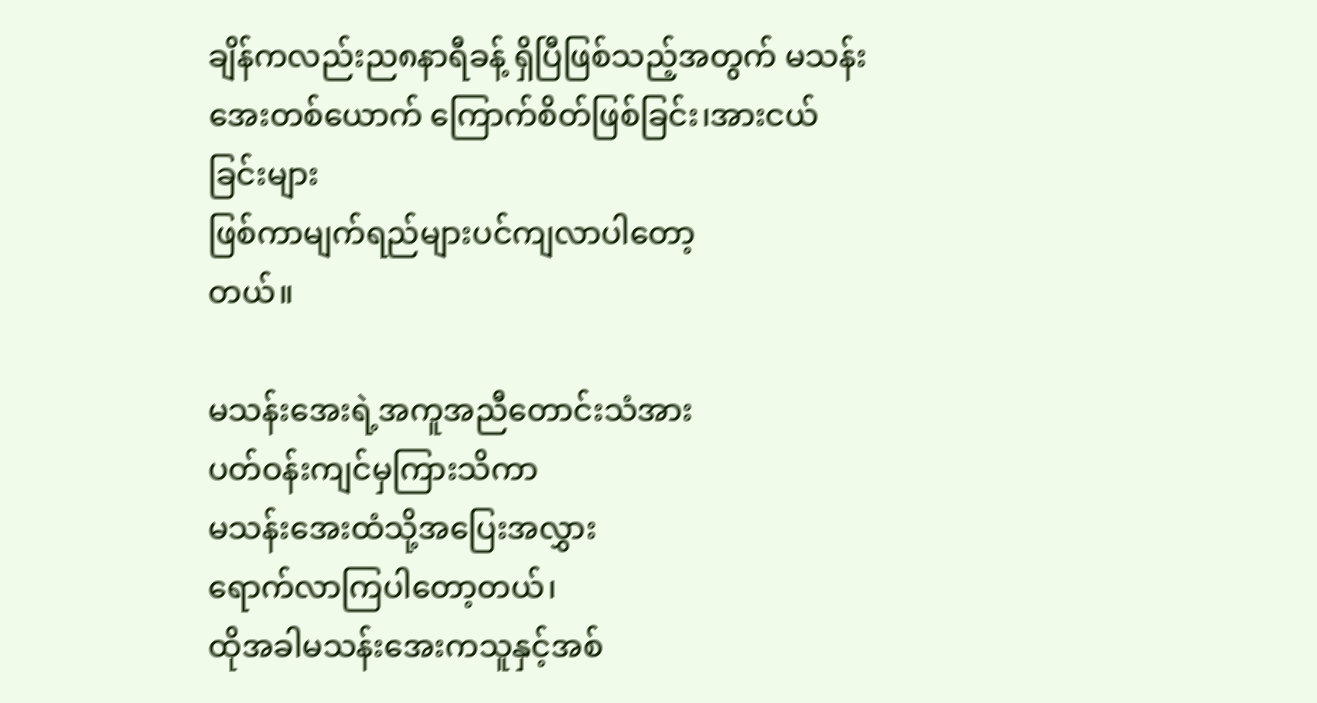ချိန်ကလည်းည၈နာရီခန့် ရှိပြီဖြစ်သည့်အတွက် မသန်းအေးတစ်ယောက် ကြောက်စိတ်ဖြစ်ခြင်း၊အားငယ်ခြင်းများ
ဖြစ်ကာမျက်ရည်များပင်ကျလာပါတော့
တယ်။

မသန်းအေးရဲ့အကူအညီတောင်းသံအား
ပတ်ဝန်းကျင်မှကြားသိကာ
မသန်းအေးထံသို့အပြေးအလွှား
ရောက်လာကြပါတော့တယ်၊
ထိုအခါမသန်းအေးကသူနှင့်အစ်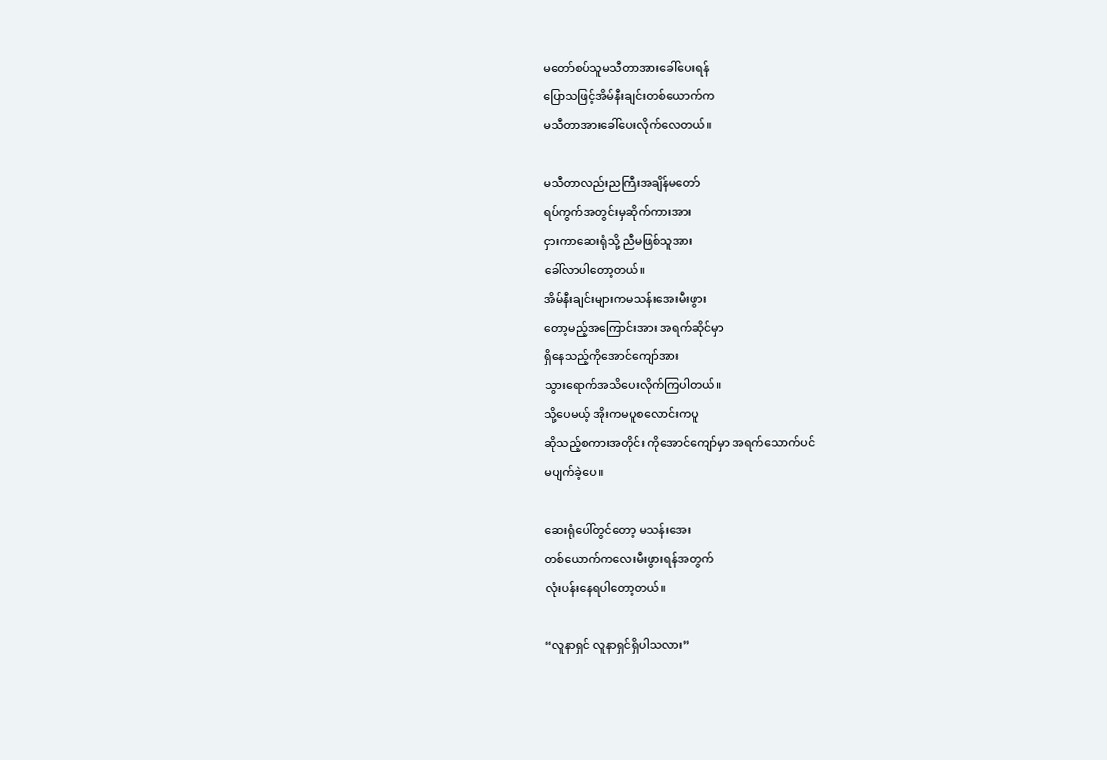မတော်စပ်သူမသီတာအားခေါ်ပေးရန်
ပြောသဖြင့်အိမ်နီးချင်းတစ်ယောက်က
မသီတာအားခေါ်ပေးလိုက်လေတယ်။

မသီတာလည်းညကြီးအချိန်မတော်
ရပ်ကွက်အတွင်းမှဆိုက်ကားအား
ငှားကာဆေးရုံသို့ ညီမဖြစ်သူအား
ခေါ်လာပါတော့တယ်။
အိမ်နီးချင်းများကမသန်းအေးမီးဖွား
တော့မည့်အကြောင်းအား အရက်ဆိုင်မှာ
ရှိနေသည့်ကိုအောင်ကျော်အား
သွားရောက်အသိပေးလိုက်ကြပါတယ်။
သို့ပေမယ့် အိုးကမပူစလောင်းကပူ
ဆိုသည့်စကားအတိုင်း ကိုအောင်ကျော်မှာ အရက်သောက်ပင်
မပျက်ခဲ့ပေ။

ဆေးရုံပေါ်တွင်တော့ မသန်းအေး
တစ်ယောက်ကလေးမီးဖွားရန်အတွက်
လုံးပန်းနေရပါတော့တယ်။

“လူနာရှင် လူနာရှင်ရှိပါသလား”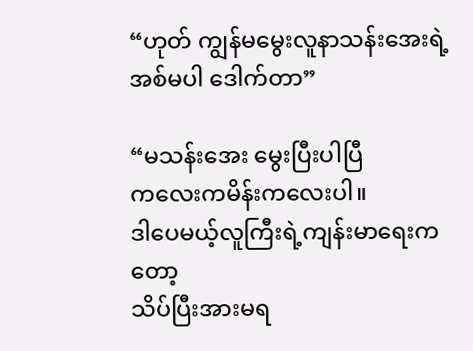“ဟုတ် ကျွန်မမွေးလူနာသန်းအေးရဲ့
အစ်မပါ ဒေါက်တာ”

“မသန်းအေး မွေးပြီးပါပြီ
ကလေးကမိန်းကလေးပါ။
ဒါပေမယ့်လူကြီးရဲ့ကျန်းမာရေးကတော့
သိပ်ပြီးအားမရ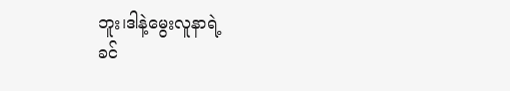ဘူး၊ဒါနဲ့မွေးလူနာရဲ့
ခင်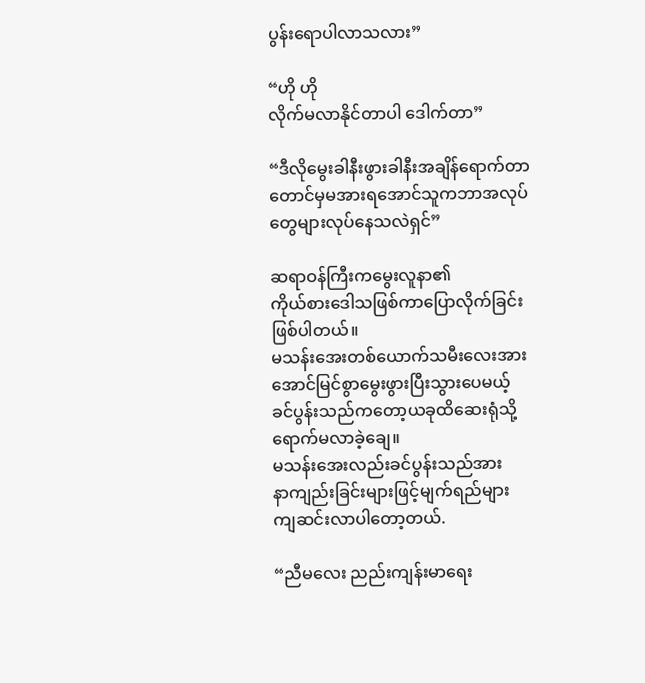ပွန်းရောပါလာသလား”

“ဟို ဟို
လိုက်မလာနိုင်တာပါ ဒေါက်တာ”

“ဒီလိုမွေးခါနီးဖွားခါနီးအချိန်ရောက်တာ
တောင်မှမအားရအောင်သူကဘာအလုပ်
တွေများလုပ်နေသလဲရှင်”

ဆရာဝန်ကြီးကမွေးလူနာ၏
ကိုယ်စားဒေါသဖြစ်ကာပြောလိုက်ခြင်း
ဖြစ်ပါတယ်။
မသန်းအေးတစ်ယောက်သမီးလေးအား
အောင်မြင်စွာမွေးဖွားပြီးသွားပေမယ့်
ခင်ပွန်းသည်ကတော့ယခုထိဆေးရုံသို့
ရောက်မလာခဲ့ချေ။
မသန်းအေးလည်းခင်ပွန်းသည်အား
နာကျည်းခြင်းများဖြင့်မျက်ရည်များ
ကျဆင်းလာပါတော့တယ်.

“ညီမလေး ညည်းကျန်းမာရေး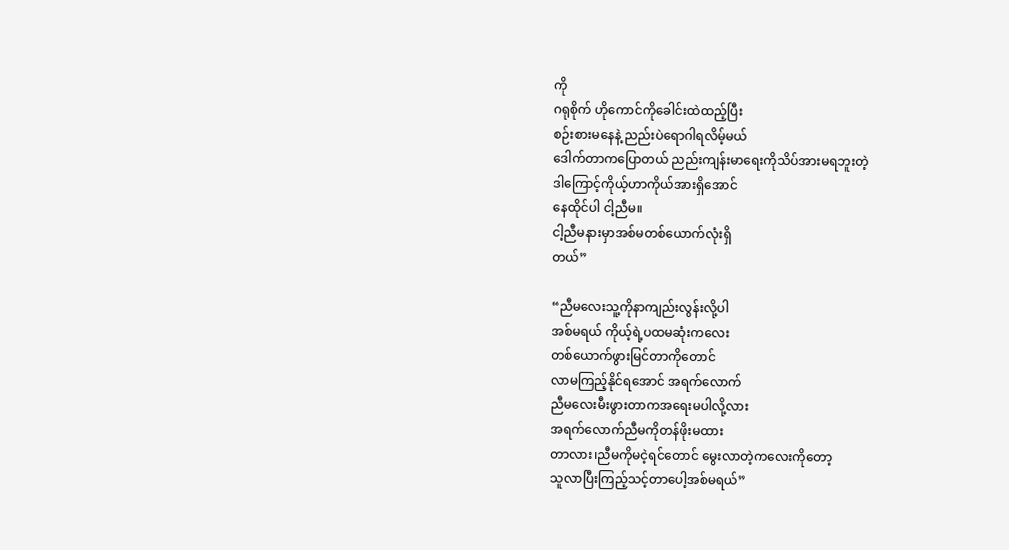ကို
ဂရုစိုက် ဟိုကောင်ကိုခေါင်းထဲထည့်ပြီး
စဉ်းစားမနေနဲ့ ညည်းပဲရောဂါရလိမ့်မယ်
ဒေါက်တာကပြောတယ် ညည်းကျန်းမာရေးကိုသိပ်အားမရဘူးတဲ့
ဒါကြောင့်ကိုယ့်ဟာကိုယ်အားရှိအောင်
နေထိုင်ပါ ငါ့ညီမ။
ငါ့ညီမနားမှာအစ်မတစ်ယောက်လုံးရှိ
တယ်”

“ညီမလေးသူ့ကိုနာကျည်းလွန်းလို့ပါ
အစ်မရယ် ကိုယ့်ရဲ့ပထမဆုံးကလေး
တစ်ယောက်ဖွားမြင်တာကိုတောင်
လာမကြည့်နိုင်ရအောင် အရက်လောက်
ညီမလေးမီးဖွားတာကအရေးမပါလို့လား
အရက်လောက်ညီမကိုတန်ဖိုးမထား
တာလား၊ညီမကိုမငဲ့ရင်တောင် မွေးလာတဲ့ကလေးကိုတော့
သူလာပြီးကြည့်သင့်တာပေါ့အစ်မရယ်”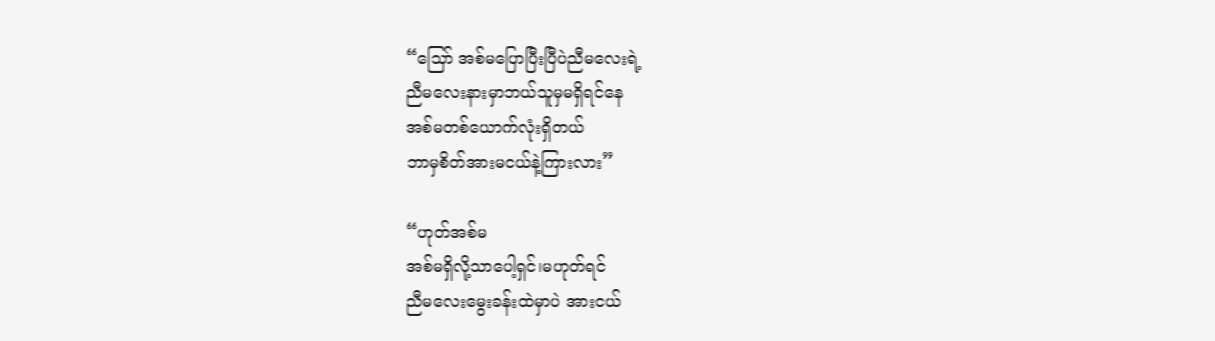“သြော် အစ်မပြောပြီးပြီပဲညီမလေးရဲ့
ညီမလေးနားမှာဘယ်သူမှမရှိရင်နေ
အစ်မတစ်ယောက်လုံးရှိတယ်
ဘာမှစိတ်အားမငယ်နဲ့ကြားလား”

“ဟုတ်အစ်မ
အစ်မရှိလို့သာပေါ့ရှင်၊မဟုတ်ရင်
ညီမလေးမွေးခန်းထဲမှာပဲ အားငယ်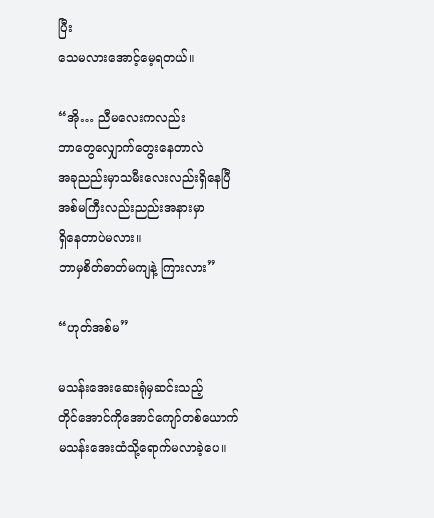ပြီး
သေမလားအောင့်မေ့ရတယ်။

“အို… ညီမလေးကလည်း
ဘာတွေလျှောက်တွေးနေတာလဲ
အခုညည်းမှာသမီးလေးလည်းရှိနေပြီ
အစ်မကြီးလည်းညည်းအနားမှာ
ရှိနေတာပဲမလား။
ဘာမှစိတ်ဓာတ်မကျနဲ့ ကြားလား”

“ဟုတ်အစ်မ”

မသန်းအေးဆေးရုံမှဆင်းသည့်
တိုင်အောင်ကိုအောင်ကျော်တစ်ယောက်
မသန်းအေးထံသို့ရောက်မလာခဲ့ပေ။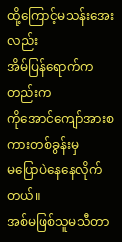ထို့ကြောင့်မသန်းအေးလည်း
အိမ်ပြန်ရောက်ကတည်းက
ကိုအောင်ကျော်အားစကားတစ်ခွန်းမှ
မပြောပဲနေနေလိုက်တယ်။
အစ်မဖြစ်သူမသီတာ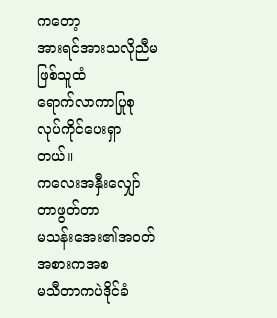ကတော့
အားရင်အားသလိုညီမဖြစ်သူထံ
ရောက်လာကာပြုစုလုပ်ကိုင်ပေးရှာ
တယ်။
ကလေးအနှီးလျှော်တာဖွတ်တာ
မသန်းအေး၏အဝတ်အစားကအစ
မသီတာကပဲဒိုင်ခံ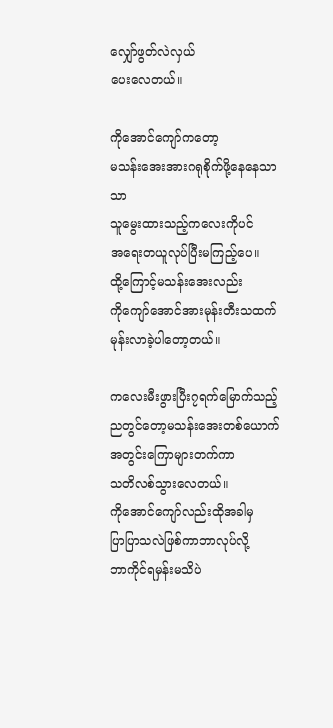လျှော်ဖွတ်လဲလှယ်
ပေးလေတယ်။

ကိုအောင်ကျော်ကတော့
မသန်းအေးအားဂရုစိုက်ဖို့နေနေသာသာ
သူမွေးထားသည့်ကလေးကိုပင်
အရေးတယူလုပ်ပြီးမကြည့်ပေ။
ထို့ကြောင့်မသန်းအေးလည်း
ကိုကျော်အောင်အားမုန်းတီးသထက်
မုန်းလာခဲ့ပါတော့တယ်။

ကလေးမီးဖွားပြီး၇ရက်မြောက်သည့်ညတွင်တော့မသန်းအေးတစ်ယောက်
အတွင်းကြောများတက်ကာ
သတိလစ်သွားလေတယ်။
ကိုအောင်ကျော်လည်းထိုအခါမှ
ပြာပြာသလဲဖြစ်ကာဘာလုပ်လို့
ဘာကိုင်ရမှန်းမသိပဲ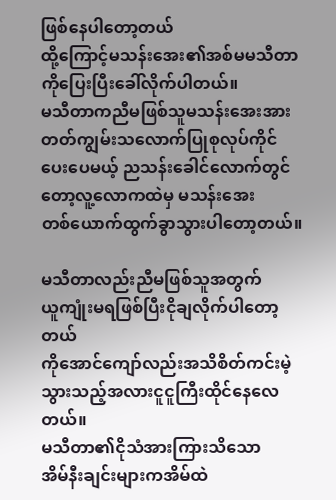ဖြစ်နေပါတော့တယ်
ထို့ကြောင့်မသန်းအေး၏အစ်မမသီတာကိုပြေးပြီးခေါ်လိုက်ပါတယ်။
မသီတာကညီမဖြစ်သူမသန်းအေးအား
တတ်ကျွမ်းသလောက်ပြုစုလုပ်ကိုင်
ပေးပေမယ့် ညသန်းခေါင်လောက်တွင်
တော့လူ့လောကထဲမှ မသန်းအေး
တစ်ယောက်ထွက်ခွာသွားပါတော့တယ်။

မသီတာလည်းညီမဖြစ်သူအတွက်
ယူကျုံးမရဖြစ်ပြီးငိုချလိုက်ပါတော့တယ်
ကိုအောင်ကျော်လည်းအသိစိတ်ကင်းမဲ့
သွားသည့်အလားငူငူကြီးထိုင်နေလေ
တယ်။
မသီတာ၏ငိုသံအားကြားသိသော
အိမ်နီးချင်းများကအိမ်ထဲ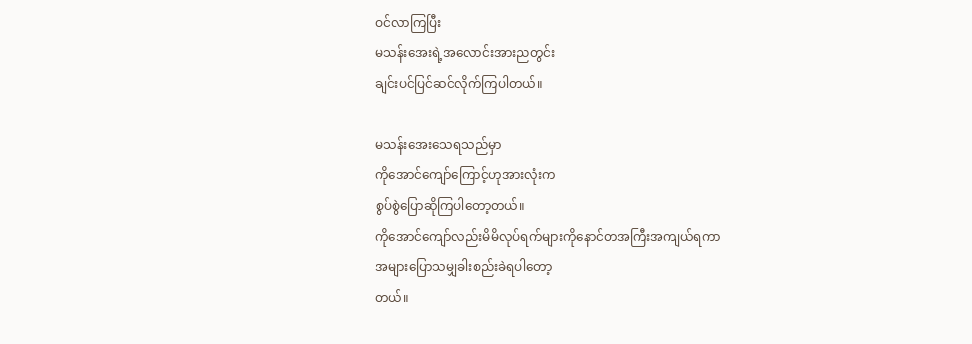ဝင်လာကြပြီး
မသန်းအေးရဲ့အလောင်းအားညတွင်း
ချင်းပင်ပြင်ဆင်လိုက်ကြပါတယ်။

မသန်းအေးသေရသည်မှာ
ကိုအောင်ကျော်ကြောင့်ဟုအားလုံးက
စွပ်စွဲပြောဆိုကြပါတော့တယ်။
ကိုအောင်ကျော်လည်းမိမိလုပ်ရက်များကိုနောင်တအကြီးအကျယ်ရကာ
အများပြောသမျှခါးစည်းခဲရပါတော့
တယ်။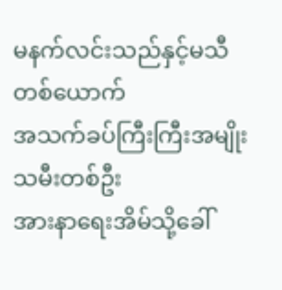မနက်လင်းသည်နှင့်မသီတစ်ယောက်
အသက်ခပ်ကြီးကြီးအမျိုးသမီးတစ်ဦး
အားနာရေးအိမ်သို့ခေါ်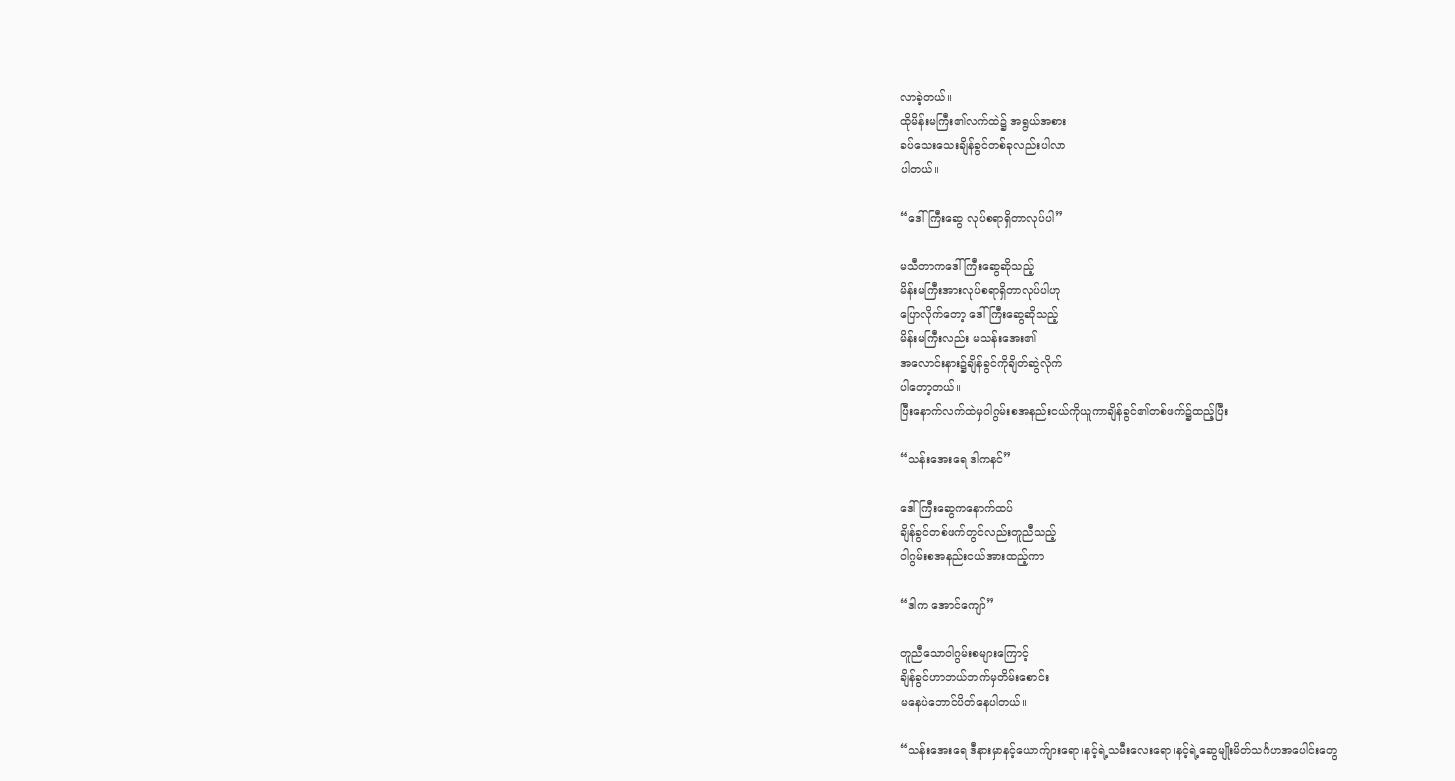လာခဲ့တယ်။
ထိုမိန်းမကြီး၏လက်ထဲ၌ အရွယ်အစား
ခပ်သေးသေးချိန်ခွင်တစ်ခုလည်းပါလာ
ပါတယ်။

“ဒေါ်ကြီးဆွေ လုပ်စရာရှိတာလုပ်ပါ”

မသီတာကဒေါ်ကြီးဆွေဆိုသည့်
မိန်းမကြီးအားလုပ်စရာရှိတာလုပ်ပါဟု
ပြောလိုက်တော့ ဒေါ်ကြီးဆွေဆိုသည့်
မိန်းမကြီးလည်း မသန်းအေး၏
အလောင်းနား၌ချိန်ခွင်ကိုချိတ်ဆွဲလိုက်
ပါတော့တယ်။
ပြီးနောက်လက်ထဲမှဝါဂွမ်းစအနည်းငယ်ကိုယူကာချိန်ခွင်၏တစ်ဖက်၌ထည့်ပြီး

“သန်းအေးရေ ဒါကနင်”

ဒေါ်ကြီးဆွေကနောက်ထပ်
ချိန်ခွင်တစ်ဖက်တွင်လည်းတူညီသည့်
ဝါဂွမ်းစအနည်းငယ်အားထည့်ကာ

“ဒါက အောင်ကျော်”

တူညီသောဝါဂွမ်းစများကြောင့်
ချိန်ခွင်ဟာဘယ်ဘက်မှတိမ်းစောင်း
မနေပဲဘောင်ပိတ်နေပါတယ်။

“သန်းအေးရေ ဒီနားမှာနင့်ယောက်ျားရော၊နင့်ရဲ့သမီးလေးရော၊နင့်ရဲ့ဆွေမျိုးမိတ်သင်္ဂဟအပေါင်းတွေ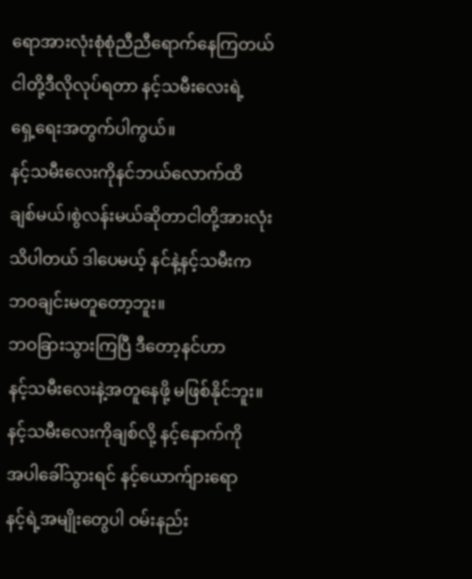ရောအားလုံးစုံစုံညီညီရောက်နေကြတယ်
ငါတို့ဒီလိုလုပ်ရတာ နင့်သမီးလေးရဲ့
ရှေ့ရေးအတွက်ပါကွယ်။
နင့်သမီးလေးကိုနင်ဘယ်လောက်ထိ
ချစ်မယ်၊စွဲလန်းမယ်ဆိုတာငါတို့အားလုံး
သိပါတယ် ဒါပေမယ့် နင်နဲ့နင့်သမီးက
ဘဝချင်းမတူတော့ဘူး။
ဘဝခြားသွားကြပြီ ဒီတော့နင်ဟာ
နင့်သမီးလေးနဲ့အတူနေဖို့ မဖြစ်နိုင်ဘူး။
နင့်သမီးလေးကိုချစ်လို့ နင့်နောက်ကို
အပါခေါ်သွားရင် နင့်ယောက်ျားရော
နင့်ရဲ့အမျိုးတွေပါ ဝမ်းနည်း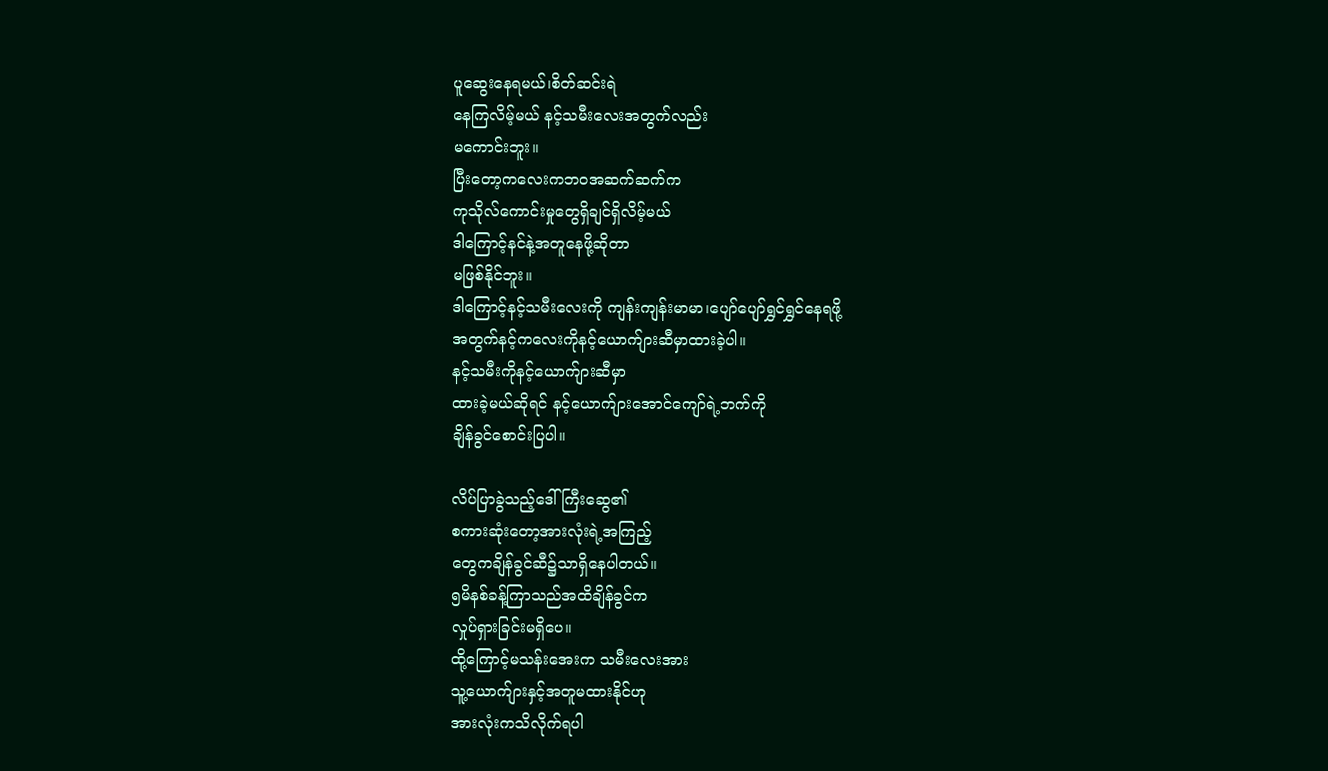ပူဆွေးနေရမယ်၊စိတ်ဆင်းရဲ
နေကြလိမ့်မယ် နင့်သမီးလေးအတွက်လည်း
မကောင်းဘူး။
ပြီးတော့ကလေးကဘဝအဆက်ဆက်က
ကုသိုလ်ကောင်းမှုတွေရှိချင်ရှိလိမ့်မယ်
ဒါကြောင့်နင်နဲ့အတူနေဖို့ဆိုတာ
မဖြစ်နိုင်ဘူး။
ဒါကြောင့်နင့်သမီးလေးကို ကျန်းကျန်းမာမာ၊ပျော်ပျော်ရွှင်ရွှင်နေရဖို့
အတွက်နင့်ကလေးကိုနင့်ယောက်ျားဆီမှာထားခဲ့ပါ။
နင့်သမီးကိုနင့်ယောက်ျားဆီမှာ
ထားခဲ့မယ်ဆိုရင် နင့်ယောက်ျားအောင်ကျော်ရဲ့ဘက်ကို
ချိန်ခွင်စောင်းပြပါ။

လိပ်ပြာခွဲသည့်ဒေါ်ကြီးဆွေ၏
စကားဆုံးတော့အားလုံးရဲ့အကြည့်
တွေကချိန်ခွင်ဆီ၌သာရှိနေပါတယ်။
၅မိနစ်ခန့်ကြာသည်အထိချိန်ခွင်က
လှုပ်ရှားခြင်းမရှိပေ။
ထို့ကြောင့်မသန်းအေးက သမီးလေးအား
သူ့ယောက်ျားနှင့်အတူမထားနိုင်ဟု
အားလုံးကသိလိုက်ရပါ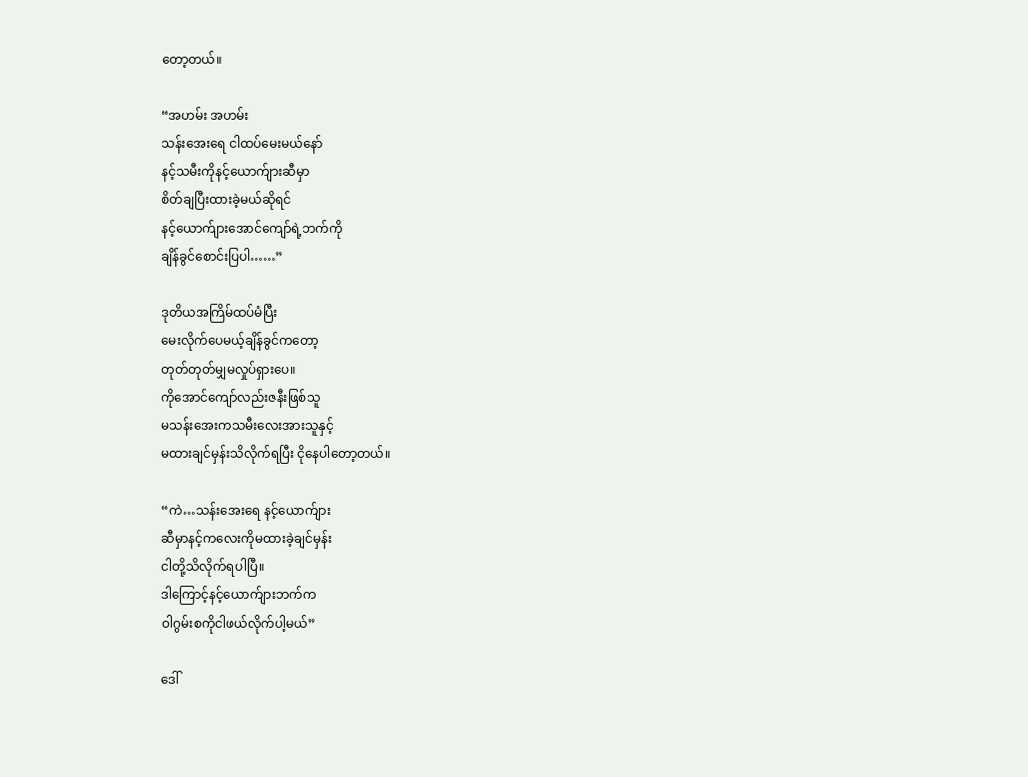တော့တယ်။

“အဟမ်း အဟမ်း
သန်းအေးရေ ငါထပ်မေးမယ်နော်
နင့်သမီးကိုနင့်ယောက်ျားဆီမှာ
စိတ်ချပြီးထားခဲ့မယ်ဆိုရင်
နင့်ယောက်ျားအောင်ကျော်ရဲ့ဘက်ကို
ချိန်ခွင်စောင်းပြပါ……”

ဒုတိယအကြိမ်ထပ်မံပြီး
မေးလိုက်ပေမယ့်ချိန်ခွင်ကတော့
တုတ်တုတ်မျှမလှုပ်ရှားပေ။
ကိုအောင်ကျော်လည်းဇနီးဖြစ်သူ
မသန်းအေးကသမီးလေးအားသူနှင့်
မထားချင်မှန်းသိလိုက်ရပြီး ငိုနေပါတော့တယ်။

“ကဲ…သန်းအေးရေ နင့်ယောက်ျား
ဆီမှာနင့်ကလေးကိုမထားခဲ့ချင်မှန်း
ငါတို့သိလိုက်ရပါပြီ။
ဒါကြောင့်နင့်ယောက်ျားဘက်က
ဝါဂွမ်းစကိုငါဖယ်လိုက်ပါ့မယ်”

ဒေါ်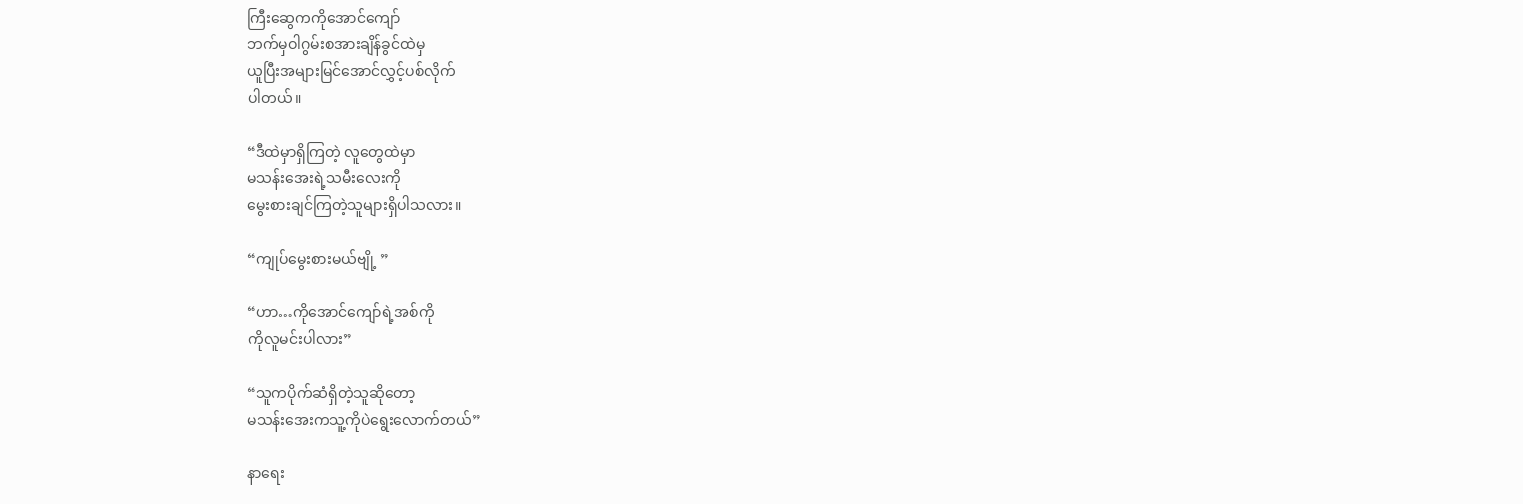ကြီးဆွေကကိုအောင်ကျော်
ဘက်မှဝါဂွမ်းစအားချိန်ခွင်ထဲမှ
ယူပြီးအများမြင်အောင်လွှင့်ပစ်လိုက်
ပါတယ်။

“ဒီထဲမှာရှိကြတဲ့ လူတွေထဲမှာ
မသန်းအေးရဲ့သမီးလေးကို
မွေးစားချင်ကြတဲ့သူများရှိပါသလား။

“ကျုပ်မွေးစားမယ်ဗျို့ ”

“ဟာ…ကိုအောင်ကျော်ရဲ့အစ်ကို
ကိုလူမင်းပါလား”

“သူကပိုက်ဆံရှိတဲ့သူဆိုတော့
မသန်းအေးကသူ့ကိုပဲရွေးလောက်တယ်”

နာရေး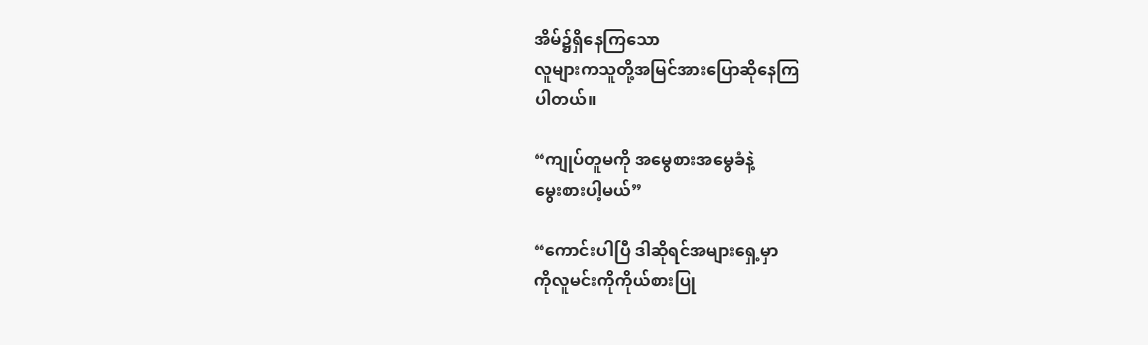အိမ်၌ရှိနေကြသော
လူများကသူတို့အမြင်အားပြောဆိုနေကြ
ပါတယ်။

“ကျုပ်တူမကို အမွေစားအမွေခံနဲ့
မွေးစားပါ့မယ်”

“ကောင်းပါပြီ ဒါဆိုရင်အများရှေ့မှာ
ကိုလူမင်းကိုကိုယ်စားပြု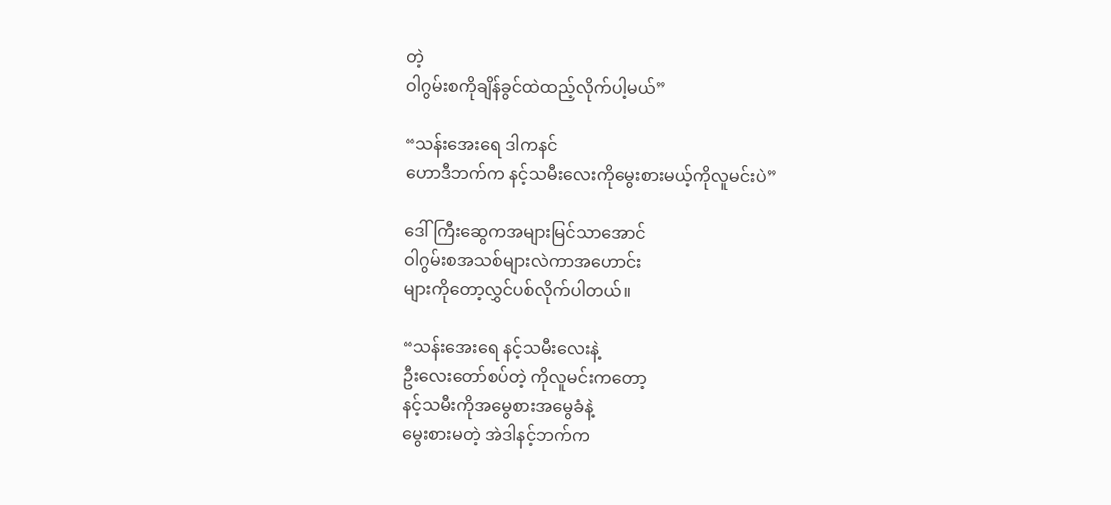တဲ့
ဝါဂွမ်းစကိုချိန်ခွင်ထဲထည့်လိုက်ပါ့မယ်”

“သန်းအေးရေ ဒါကနင်
ဟောဒီဘက်က နင့်သမီးလေးကိုမွေးစားမယ့်ကိုလူမင်းပဲ”

ဒေါ်ကြီးဆွေကအများမြင်သာအောင်
ဝါဂွမ်းစအသစ်များလဲကာအဟောင်း
များကိုတော့လွှင်ပစ်လိုက်ပါတယ်။

“သန်းအေးရေ နင့်သမီးလေးနဲ့
ဦးလေးတော်စပ်တဲ့ ကိုလူမင်းကတော့
နင့်သမီးကိုအမွေစားအမွေခံနဲ့
မွေးစားမတဲ့ အဲဒါနင့်ဘက်က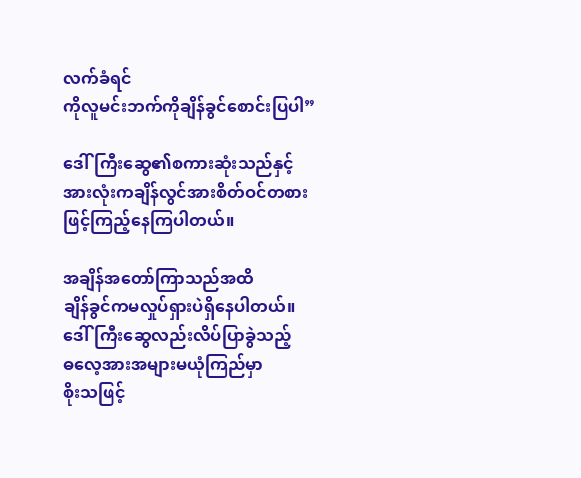လက်ခံရင်
ကိုလူမင်းဘက်ကိုချိန်ခွင်စောင်းပြပါ”

ဒေါ်ကြီးဆွေ၏စကားဆုံးသည်နှင့်
အားလုံးကချိန်လွင်အားစိတ်ဝင်တစား
ဖြင့်ကြည့်နေကြပါတယ်။

အချိန်အတော်ကြာသည်အထိ
ချိန်ခွင်ကမလှုပ်ရှားပဲရှိနေပါတယ်။
ဒေါ်ကြီးဆွေလည်းလိပ်ပြာခွဲသည့်
ဓလေ့အားအများမယုံကြည်မှာ
စိုးသဖြင့်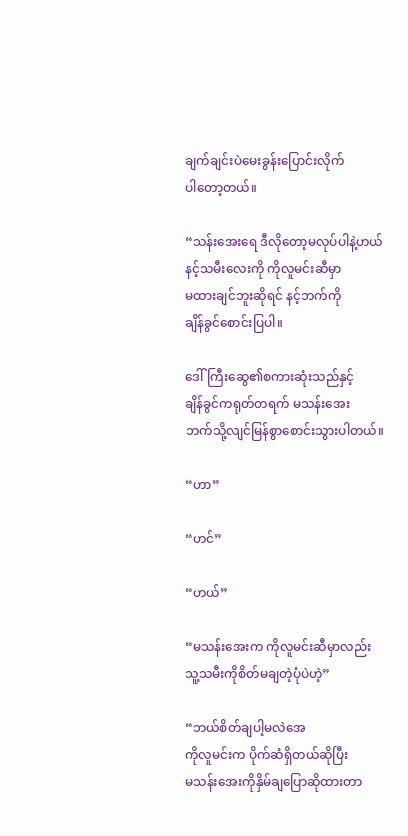ချက်ချင်းပဲမေးခွန်းပြောင်းလိုက်
ပါတော့တယ်။

“သန်းအေးရေ ဒီလိုတော့မလုပ်ပါနဲ့ဟယ်
နင့်သမီးလေးကို ကိုလူမင်းဆီမှာ
မထားချင်ဘူးဆိုရင် နင့်ဘက်ကို
ချိန်ခွင်စောင်းပြပါ။

ဒေါ်ကြီးဆွေ၏စကားဆုံးသည်နှင့်
ချိန်ခွင်ကရုတ်တရက် မသန်းအေး
ဘက်သို့လျင်မြန်စွာစောင်းသွားပါတယ်။

“ဟာ”

“ဟင်”

“ဟယ်”

“မသန်းအေးက ကိုလူမင်းဆီမှာလည်း
သူ့သမီးကိုစိတ်မချတဲ့ပုံပဲဟဲ့”

“ဘယ်စိတ်ချပါ့မလဲအေ
ကိုလူမင်းက ပိုက်ဆံရှိတယ်ဆိုပြီး
မသန်းအေးကိုနှိမ်ချပြောဆိုထားတာ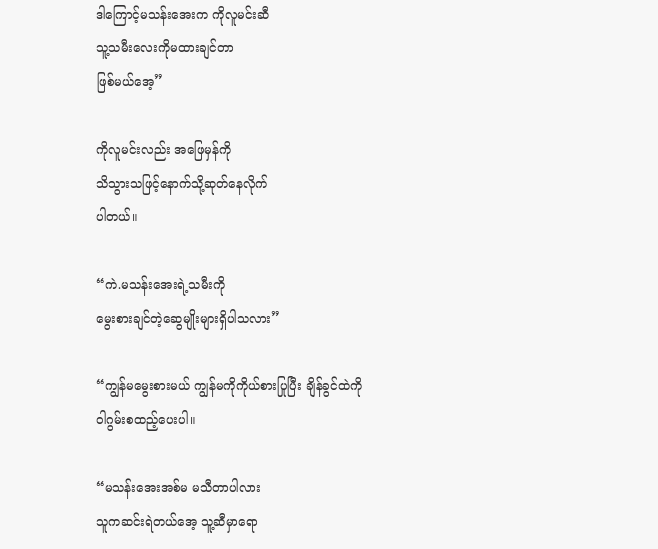ဒါကြောင့်မသန်းအေးက ကိုလူမင်းဆီ
သူ့သမီးလေးကိုမထားချင်တာ
ဖြစ်မယ်အေ့”

ကိုလူမင်းလည်း အဖြေမှန်ကို
သိသွားသဖြင့်နောက်သို့ဆုတ်နေလိုက်
ပါတယ်။

“ကဲ.မသန်းအေးရဲ့သမီးကို
မွေးစားချင်တဲ့ဆွေမျိုးများရှိပါသလား”

“ကျွန်မမွေးစားမယ် ကျွန်မကိုကိုယ်စားပြုပြီး ချိန်ခွင်ထဲကို
ဝါဂွမ်းစထည့်ပေးပါ။

“မသန်းအေးအစ်မ မသီတာပါလား
သူကဆင်းရဲတယ်အေ့ သူ့ဆီမှာရော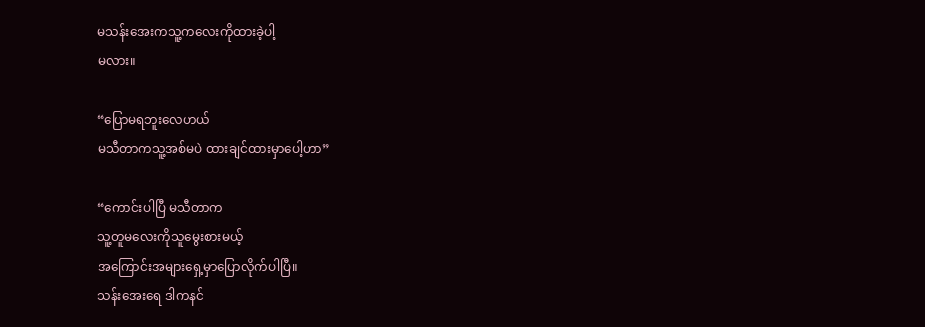မသန်းအေးကသူ့ကလေးကိုထားခဲ့ပါ့
မလား။

“ပြောမရဘူးလေဟယ်
မသီတာကသူ့အစ်မပဲ ထားချင်ထားမှာပေါ့ဟာ”

“ကောင်းပါပြီ မသီတာက
သူ့တူမလေးကိုသူမွေးစားမယ့်
အကြောင်းအများရှေ့မှာပြောလိုက်ပါပြီ။
သန်းအေးရေ ဒါကနင်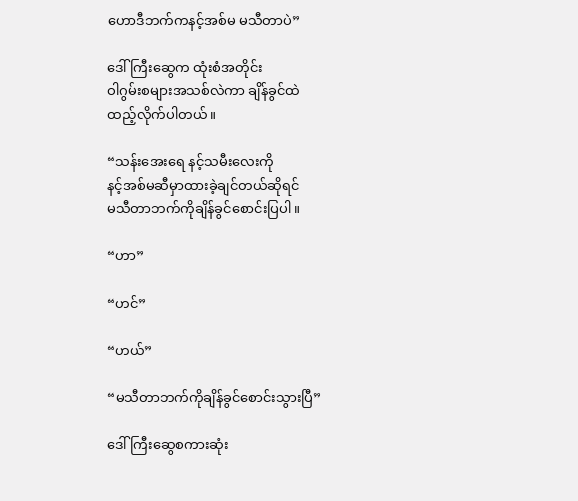ဟောဒီဘက်ကနင့်အစ်မ မသီတာပဲ”

ဒေါ်ကြီးဆွေက ထုံးစံအတိုင်း
ဝါဂွမ်းစများအသစ်လဲကာ ချိန်ခွင်ထဲ
ထည့်လိုက်ပါတယ်။

“သန်းအေးရေ နင့်သမီးလေးကို
နင့်အစ်မဆီမှာထားခဲ့ချင်တယ်ဆိုရင်
မသီတာဘက်ကိုချိန်ခွင်စောင်းပြပါ။

“ဟာ”

“ဟင်”

“ဟယ်”

“မသီတာဘက်ကိုချိန်ခွင်စောင်းသွားပြီ”

ဒေါ်ကြီးဆွေစကားဆုံး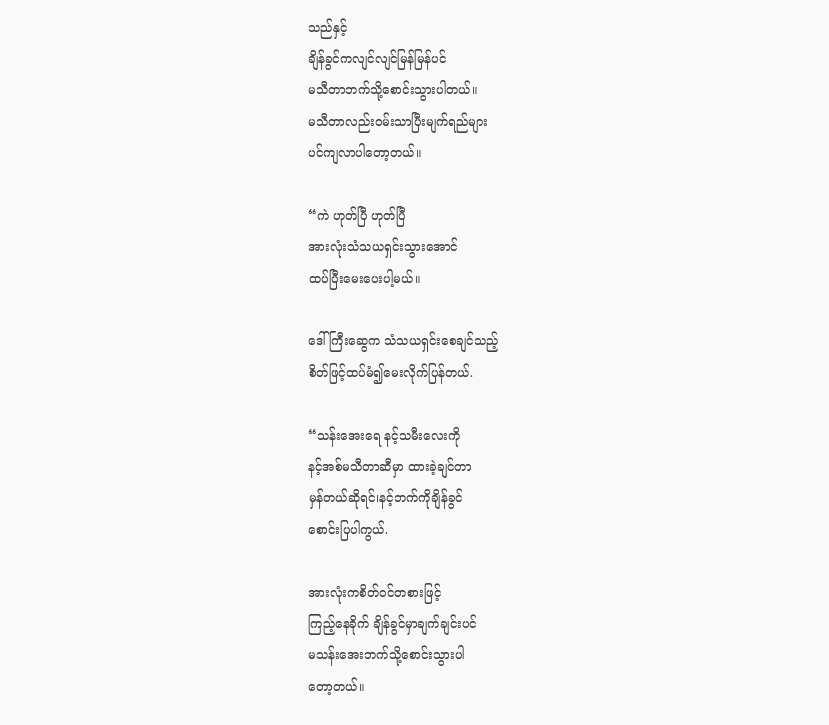သည်နှင့်
ချိန်ခွင်ကလျင်လျင်မြန်မြန်ပင်
မသီတာဘက်သို့စောင်းသွားပါတယ်။
မသီတာလည်းဝမ်းသာပြီးမျက်ရည်များ
ပင်ကျလာပါတော့တယ်။

“ကဲ ဟုတ်ပြီ ဟုတ်ပြီ
အားလုံးသံသယရှင်းသွားအောင်
ထပ်ပြီးမေးပေးပါ့မယ်။

ဒေါ်ကြီးဆွေက သံသယရှင်းစေချင်သည့်
စိတ်ဖြင့်ထပ်မံ၍မေးလိုက်ပြန်တယ်.

“သန်းအေးရေ နင့်သမီးလေးကို
နင့်အစ်မသီတာဆီမှာ ထားခဲ့ချင်တာ
မှန်တယ်ဆိုရင်၊နင့်ဘက်ကိုချိန်ခွင်
စောင်းပြပါကွယ်.

အားလုံးကစိတ်ဝင်တစားဖြင့်
ကြည့်နေခိုက် ချိန်ခွင်မှာချက်ချင်းပင်
မသန်းအေးဘက်သို့စောင်းသွားပါ
တော့တယ်။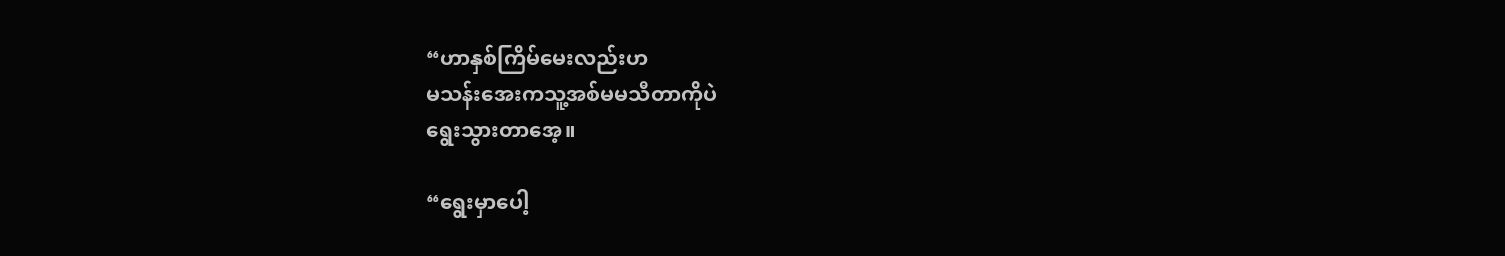“ဟာနှစ်ကြိမ်မေးလည်းဟ
မသန်းအေးကသူ့အစ်မမသီတာကိုပဲ
ရွေးသွားတာအေ့။

“ရွေးမှာပေါ့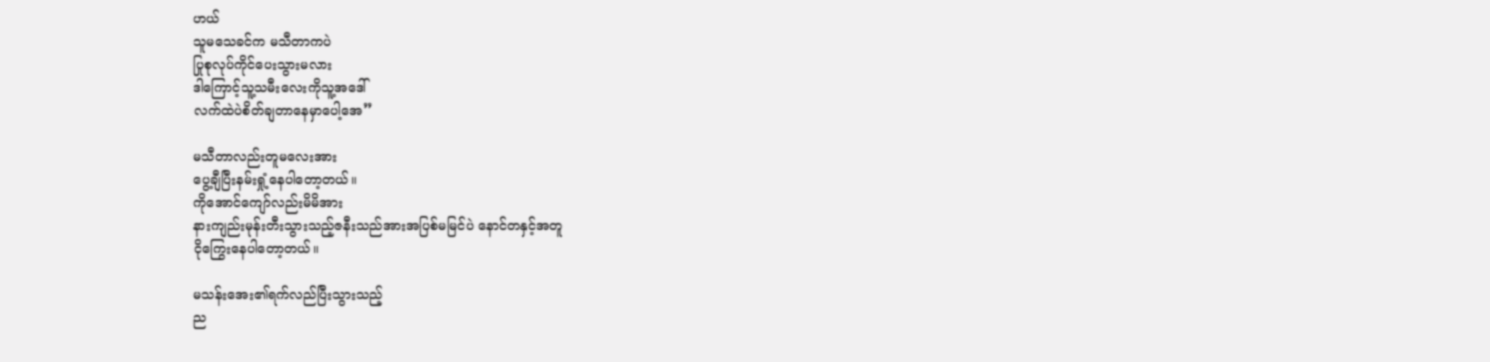ဟယ်
သူမသေခင်က မသီတာကပဲ
ပြုစုလုပ်ကိုင်ပေးသွားမလား
ဒါကြောင့်သူ့သမီးလေးကိုသူ့အဒေါ်
လက်ထဲပဲစိတ်ချတာနေမှာပေါ့အေ”

မသီတာလည်းတူမလေးအား
ပွေ့ချီပြီးနမ်းရှုံ့နေပါတော့တယ်။
ကိုအောင်ကျော်လည်းမိမိအား
နားကျည်းမုန်းတီးသွားသည့်ဇနီးသည်အားအပြစ်မမြင်ပဲ နောင်တနှင့်အတူ
ငိုကြွေးနေပါတော့တယ်။

မသန်းအေး၏ရက်လည်ပြီးသွားသည့်
ည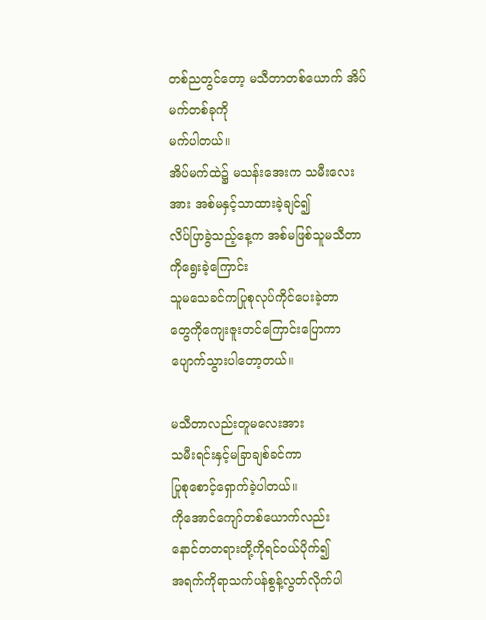တစ်ညတွင်တော့ မသီတာတစ်ယောက် အိပ်မက်တစ်ခုကို
မက်ပါတယ်။
အိပ်မက်ထဲ၌ မသန်းအေးက သမီးလေးအား အစ်မနှင့်သာထားခဲ့ချင်၍
လိပ်ပြာခွဲသည့်နေ့က အစ်မဖြစ်သူမသီတာကိုရွေးခဲ့ကြောင်း
သူမသေခင်ကပြုစုလုပ်ကိုင်ပေးခဲ့တာ
တွေကိုကျေးဇူးတင်ကြောင်းပြောကာ
ပျောက်သွားပါတော့တယ်။

မသီတာလည်းတူမလေးအား
သမီးရင်းနှင့်မခြာချစ်ခင်ကာ
ပြုစုစောင့်ရှောက်ခဲ့ပါတယ်။
ကိုအောင်ကျော်တစ်ယောက်လည်း
နောင်တတရားတို့ကိုရင်ဝယ်ပိုက်၍
အရက်ကိုရာသက်ပန်စွန့်လွတ်လိုက်ပါ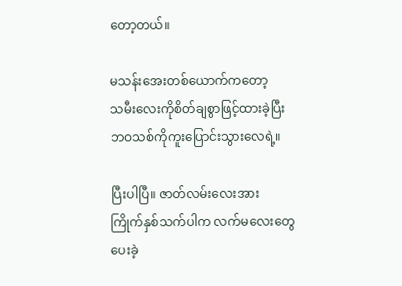တော့တယ်။

မသန်းအေးတစ်ယောက်ကတော့
သမီးလေးကိုစိတ်ချစွာဖြင့်ထားခဲ့ပြီး
ဘဝသစ်ကိုကူးပြောင်းသွားလေရဲ့။

ပြီးပါပြီ။ ဇာတ်လမ်းလေးအား
ကြိုက်နှစ်သက်ပါက လက်မလေးတွေ
ပေးခဲ့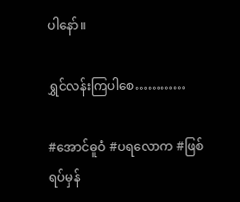ပါနော်။

ရွှင်လန်းကြပါစေ…………

#အောင်ဓူဝံ #ပရလောက #ဖြစ်ရပ်မှန်